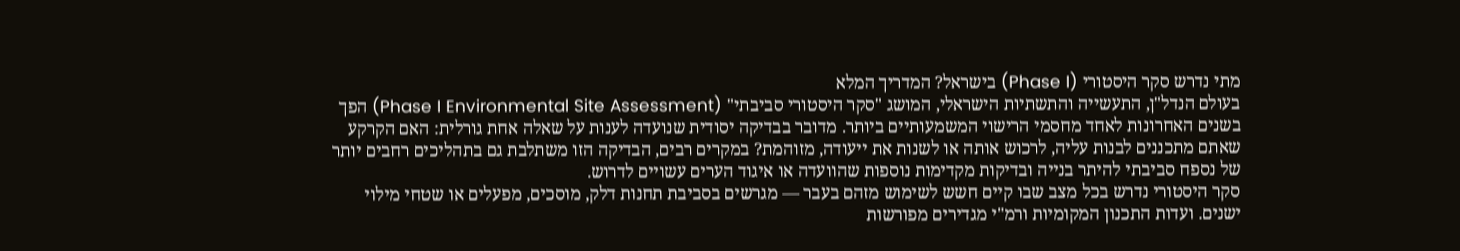מתי נדרש סקר היסטורי (Phase I) בישראל? המדריך המלא
בעולם הנדל"ן, התעשייה והתשתיות הישראלי, המושג "סקר היסטורי סביבתי" (Phase I Environmental Site Assessment) הפך בשנים האחרונות לאחד מחסמי הרישוי המשמעותיים ביותר. מדובר בבדיקה יסודית שנועדה לענות על שאלה אחת גורלית: האם הקרקע שאתם מתכננים לבנות עליה, לרכוש אותה או לשנות את ייעודה, מזוהמת? במקרים רבים, הבדיקה הזו משתלבת גם בתהליכים רחבים יותר של נספח סביבתי להיתר בנייה ובדיקות מקדימות נוספות שהוועדה או איגוד הערים עשויים לדרוש.
סקר היסטורי נדרש בכל מצב שבו קיים חשש לשימוש מזהם בעבר — מגרשים בסביבת תחנות דלק, מוסכים, מפעלים או שטחי מילוי ישנים. ועדות התכנון המקומיות ורמ"י מגדירים מפורשות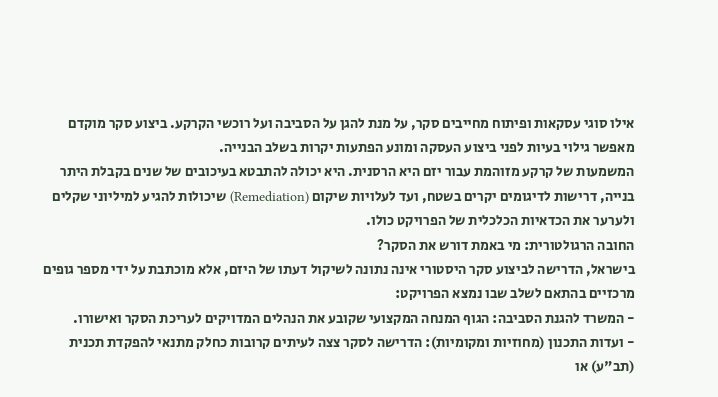אילו סוגי עסקאות ופיתוח מחייבים סקר, על מנת להגן על הסביבה ועל רוכשי הקרקע. ביצוע סקר מוקדם מאפשר גילוי בעיות לפני ביצוע העסקה ומונע הפתעות יקרות בשלב הבנייה.
המשמעות של קרקע מזוהמת עבור יזם היא הרסנית. היא יכולה להתבטא בעיכובים של שנים בקבלת היתר בנייה, דרישות לדיגומים יקרים בשטח, ועד לעלויות שיקום (Remediation) שיכולות להגיע למיליוני שקלים ולערער את הכדאיות הכלכלית של הפרויקט כולו.
החובה הרגולטורית: מי באמת דורש את הסקר?
בישראל, הדרישה לביצוע סקר היסטורי אינה נתונה לשיקול דעתו של היזם, אלא מוכתבת על ידי מספר גופים מרכזיים בהתאם לשלב שבו נמצא הפרויקט:
- המשרד להגנת הסביבה: הגוף המנחה המקצועי שקובע את הנהלים המדויקים לעריכת הסקר ואישורו.
- ועדות התכנון (מחוזיות ומקומיות): הדרישה לסקר צצה לעיתים קרובות כחלק מתנאי להפקדת תכנית (תב"ע) או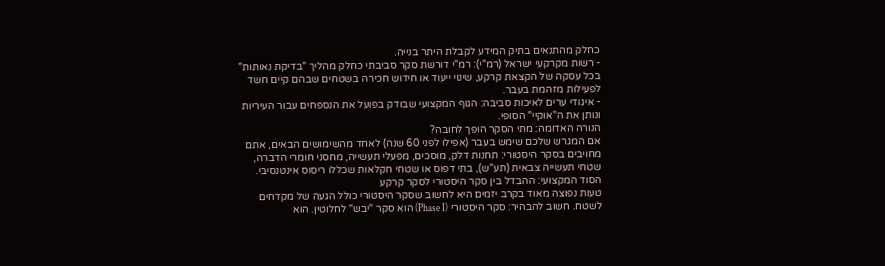כחלק מהתנאים בתיק המידע לקבלת היתר בנייה.
- רשות מקרקעי ישראל (רמ"י): רמ"י דורשת סקר סביבתי כחלק מהליך "בדיקת נאותות" בכל עסקה של הקצאת קרקע, שינוי ייעוד או חידוש חכירה בשטחים שבהם קיים חשד לפעילות מזהמת בעבר.
- איגודי ערים לאיכות סביבה: הגוף המקצועי שבודק בפועל את הנספחים עבור העיריות ונותן את ה"אוקיי" הסופי.
הנורה האדומה: מתי הסקר הופך לחובה?
אם המגרש שלכם שימש בעבר (אפילו לפני 60 שנה) לאחד מהשימושים הבאים, אתם מחויבים בסקר היסטורי: תחנות דלק, מוסכים, מפעלי תעשייה, מחסני חומרי הדברה, שטחי תעשייה צבאית (תע"ש), בתי דפוס או שטחי חקלאות שכללו ריסוס אינטנסיבי.
הסוד המקצועי: ההבדל בין סקר היסטורי לסקר קרקע
טעות נפוצה מאוד בקרב יזמים היא לחשוב שסקר היסטורי כולל הגעה של מקדחים לשטח. חשוב להבהיר: סקר היסטורי (Phase I) הוא סקר "יבש" לחלוטין. הוא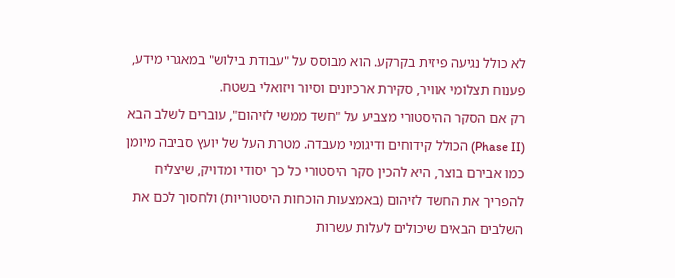לא כולל נגיעה פיזית בקרקע. הוא מבוסס על "עבודת בילוש" במאגרי מידע, פענוח תצלומי אוויר, סקירת ארכיונים וסיור ויזואלי בשטח.
רק אם הסקר ההיסטורי מצביע על "חשד ממשי לזיהום", עוברים לשלב הבא (Phase II) הכולל קידוחים ודיגומי מעבדה. מטרת העל של יועץ סביבה מיומן כמו אבירם בוצר, היא להכין סקר היסטורי כל כך יסודי ומדויק, שיצליח להפריך את החשד לזיהום (באמצעות הוכחות היסטוריות) ולחסוך לכם את השלבים הבאים שיכולים לעלות עשרות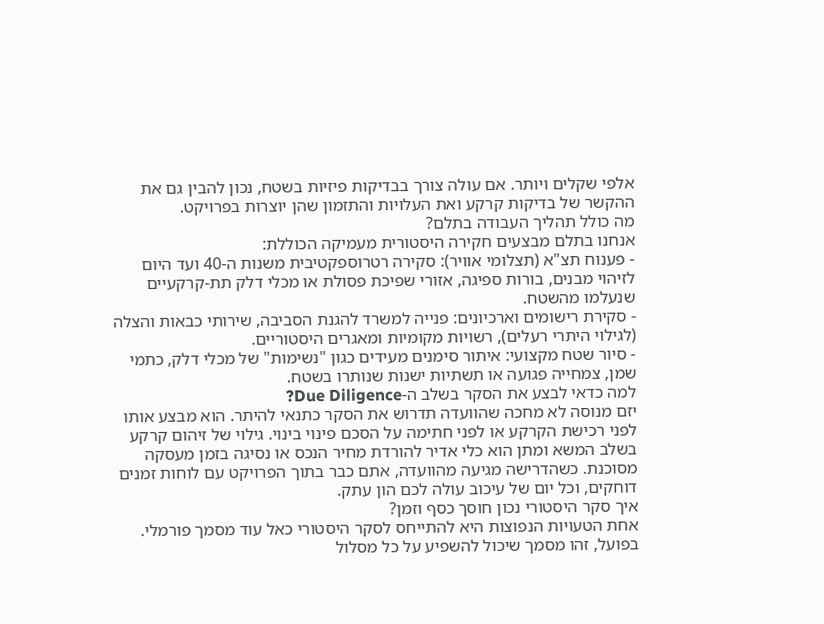אלפי שקלים ויותר. אם עולה צורך בבדיקות פיזיות בשטח, נכון להבין גם את ההקשר של בדיקות קרקע ואת העלויות והתזמון שהן יוצרות בפרויקט.
מה כולל תהליך העבודה בתלם?
אנחנו בתלם מבצעים חקירה היסטורית מעמיקה הכוללת:
- פענוח תצ"א (תצלומי אוויר): סקירה רטרוספקטיבית משנות ה-40 ועד היום לזיהוי מבנים, בורות ספיגה, אזורי שפיכת פסולת או מכלי דלק תת-קרקעיים שנעלמו מהשטח.
- סקירת רישומים וארכיונים: פנייה למשרד להגנת הסביבה, שירותי כבאות והצלה (לגילוי היתרי רעלים), רשויות מקומיות ומאגרים היסטוריים.
- סיור שטח מקצועי: איתור סימנים מעידים כגון "נשימות" של מכלי דלק, כתמי שמן, צמחייה פגועה או תשתיות ישנות שנותרו בשטח.
למה כדאי לבצע את הסקר בשלב ה-Due Diligence?
יזם מנוסה לא מחכה שהוועדה תדרוש את הסקר כתנאי להיתר. הוא מבצע אותו לפני רכישת הקרקע או לפני חתימה על הסכם פינוי בינוי. גילוי של זיהום קרקע בשלב המשא ומתן הוא כלי אדיר להורדת מחיר הנכס או נסיגה בזמן מעסקה מסוכנת. כשהדרישה מגיעה מהוועדה, אתם כבר בתוך הפרויקט עם לוחות זמנים דוחקים, וכל יום של עיכוב עולה לכם הון עתק.
איך סקר היסטורי נכון חוסך כסף וזמן?
אחת הטעויות הנפוצות היא להתייחס לסקר היסטורי כאל עוד מסמך פורמלי. בפועל, זהו מסמך שיכול להשפיע על כל מסלול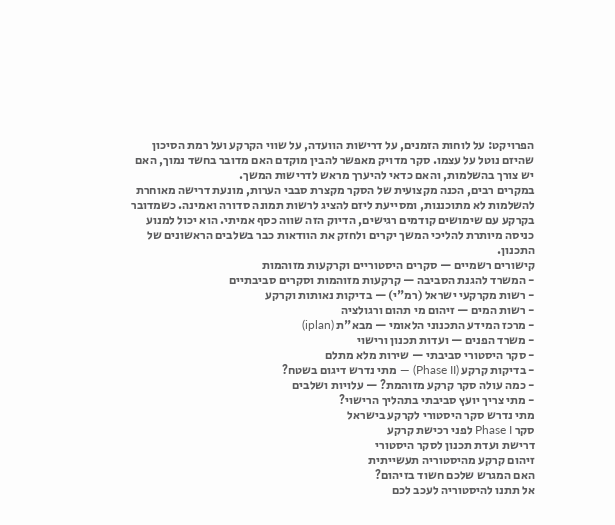הפרויקט: על לוחות הזמנים, על דרישות הוועדה, על שווי הקרקע ועל רמת הסיכון שהיזם נוטל על עצמו. סקר מדויק מאפשר להבין מוקדם האם מדובר בחשד נמוך, האם יש צורך בהשלמות, והאם כדאי להיערך מראש לדרישות המשך.
במקרים רבים, הכנה מקצועית של הסקר מקצרת סבבי הערות, מונעת דרישה מאוחרת להשלמות לא מתוכננות, ומסייעת ליזם להציג לרשות תמונה סדורה ואמינה. כשמדובר בקרקע עם שימושים קודמים רגישים, הדיוק הזה שווה כסף אמיתי. הוא יכול למנוע כניסה מיותרת להליכי המשך יקרים ולחזק את הוודאות כבר בשלבים הראשונים של התכנון.
קישורים רשמיים — סקרים היסטוריים וקרקעות מזוהמות
- המשרד להגנת הסביבה — קרקעות מזוהמות וסקרים סביבתיים
- רשות מקרקעי ישראל (רמ"י) — בדיקות נאותות וקרקע
- רשות המים — זיהום מי תהום ורגולציה
- מרכז המידע התכנוני הלאומי — מבא"ת (iplan)
- משרד הפנים — ועדות תכנון ורישוי
- סקר היסטורי סביבתי — שירות מלא מתלם
- בדיקות קרקע (Phase II) — מתי נדרש דיגום בשטח?
- כמה עולה סקר קרקע מזוהמת? — עלויות ושלבים
- מתי צריך יועץ סביבתי בתהליך הרישוי?
מתי נדרש סקר היסטורי לקרקע בישראל
סקר Phase I לפני רכישת קרקע
דרישת ועדת תכנון לסקר היסטורי
זיהום קרקע מהיסטוריה תעשייתית
האם המגרש שלכם חשוד בזיהום?
אל תתנו להיסטוריה לעכב לכם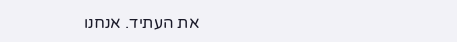את העתיד. אנחנו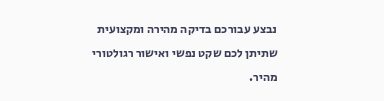נבצע עבורכם בדיקה מהירה ומקצועית שתיתן לכם שקט נפשי ואישור רגולטורי מהיר.